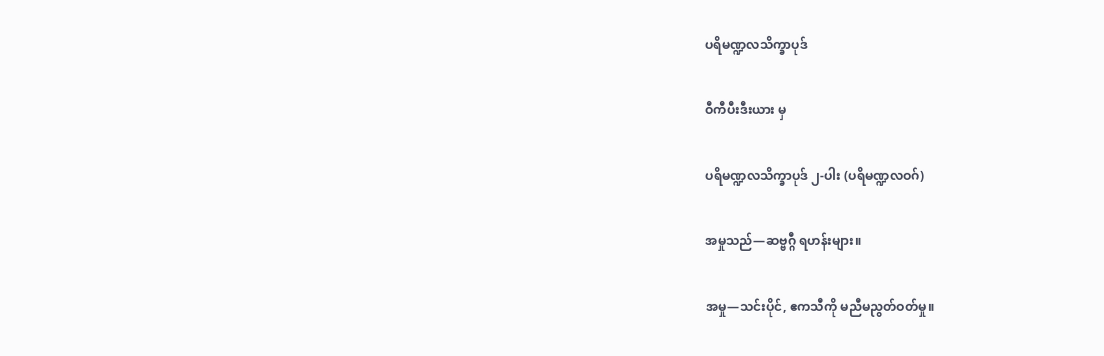ပရိမဏ္ဍလသိက္ခာပုဒ်

ဝီကီပီးဒီးယား မှ

ပရိမဏ္ဍလသိက္ခာပုဒ် ၂-ပါး (ပရိမဏ္ဍလဝဂ်)

အမှုသည်—ဆဗ္ဗဂ္ဂီ ရဟန်းများ။

အမှု—သင်းပိုင်, ဧကသီကို မညီမညွတ်ဝတ်မှု။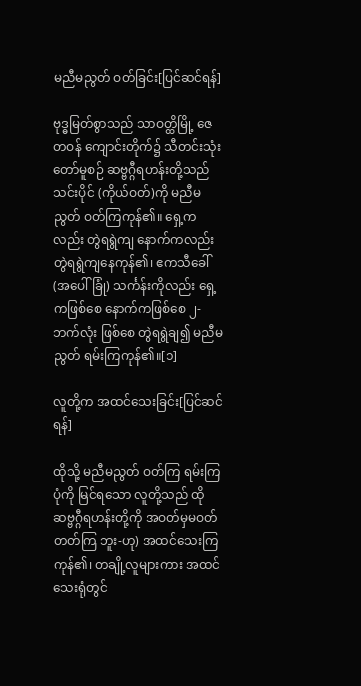မညီမညွတ် ဝတ်ခြင်း[ပြင်ဆင်ရန်]

ဗုဒ္ဓမြတ်စွာသည် သာဝတ္ထိမြို့ ဇေတဝန် ကျောင်းတိုက်၌ သီတင်းသုံးတော်မူစဉ် ဆဗ္ဗဂ္ဂီရဟန်းတို့သည် သင်းပိုင် (ကိုယ်ဝတ်)ကို မညီမညွတ် ဝတ်ကြကုန်၏။ ရှေ့ကလည်း တွဲရရွဲကျ နောက်ကလည်း တွဲရရွဲကျနေကုန်၏၊ ဧကသီခေါ်(အပေါ်ခြုံ) သင်္ကန်းကိုလည်း ရှေ့ကဖြစ်စေ နောက်ကဖြစ်စေ ၂-ဘက်လုံး ဖြစ်စေ တွဲရရွဲချ၍ မညီမညွတ် ရမ်းကြကုန်၏။[၁]

လူတို့က အထင်သေးခြင်း[ပြင်ဆင်ရန်]

ထိုသို့ မညီမညွတ် ဝတ်ကြ ရမ်းကြပုံကို မြင်ရသော လူတို့သည် ထိုဆဗ္ဗဂ္ဂီရဟန်းတို့ကို အဝတ်မှမဝတ်တတ်ကြ ဘူး-ဟု) အထင်သေးကြကုန်၏၊ တချို့လူများကား အထင်သေးရုံတွင်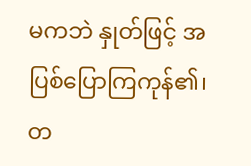မကဘဲ နှုတ်ဖြင့် အပြစ်ပြောကြကုန်၏၊ တ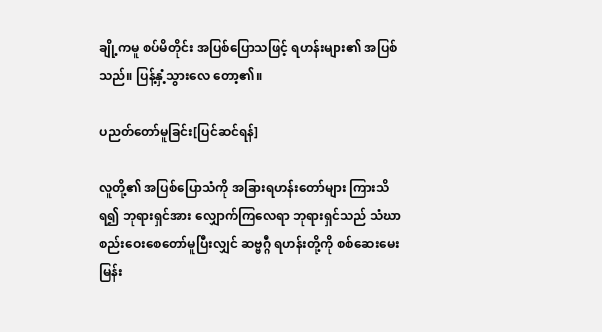ချို့ကမူ စပ်မိတိုင်း အပြစ်ပြောသဖြင့် ရဟန်းများ၏ အပြစ်သည်။ ပြန့်နှံ့သွားလေ တော့၏။

ပညတ်တော်မူခြင်း[ပြင်ဆင်ရန်]

လူတို့၏ အပြစ်ပြောသံကို အခြားရဟန်းတော်များ ကြားသိရ၍ ဘုရားရှင်အား လျှောက်ကြလေရာ ဘုရားရှင်သည် သံဃာစည်းဝေးစေတော်မူပြီးလျှင် ဆဗ္ဗဂ္ဂီ ရဟန်းတို့ကို စစ်ဆေးမေးမြန်း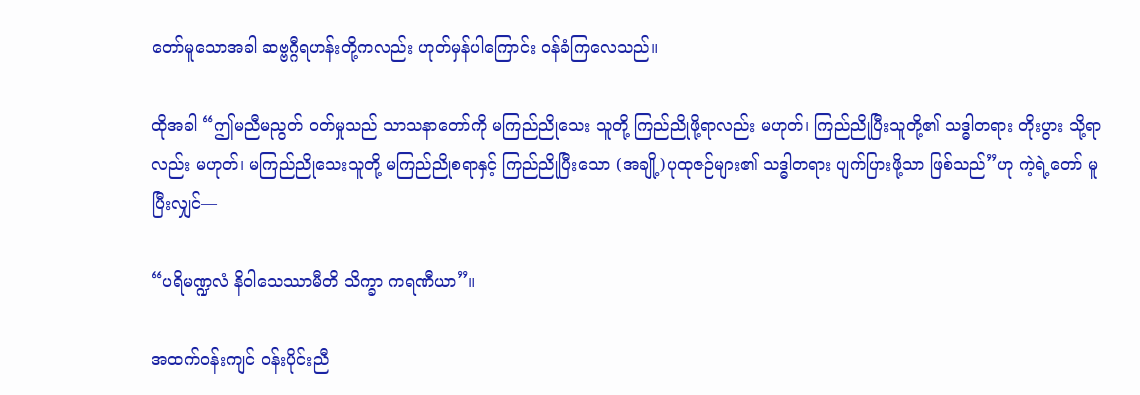တော်မူသောအခါ ဆဗ္ဗဂ္ဂီရဟန်းတို့ကလည်း ဟုတ်မှန်ပါကြောင်း ဝန်ခံကြလေသည်။

ထိုအခါ “ဤမညီမညွတ် ဝတ်မှုသည် သာသနာတော်ကို မကြည်ညိုသေး သူတို့ ကြည်ညိုဖို့ရာလည်း မဟုတ်၊ ကြည်ညိုပြီးသူတို့၏ သဒ္ဓါတရား တိုးပွား သို့ရာလည်း မဟုတ်၊ မကြည်ညိုသေးသူတို့ မကြည်ညိုစရာနှင့် ကြည်ညိုပြီးသော (အချို့)ပုထုဇဉ်များ၏ သဒ္ဓါတရား ပျက်ပြားဖို့သာ ဖြစ်သည်”ဟု ကဲ့ရဲ့တော် မူပြီးလျှင်—

“ပရိမဏ္ဍလံ နိဝါသေဿာမီတိ သိက္ခာ ကရဏီယာ”။

အထက်ဝန်းကျင် ဝန်းပိုင်းညီ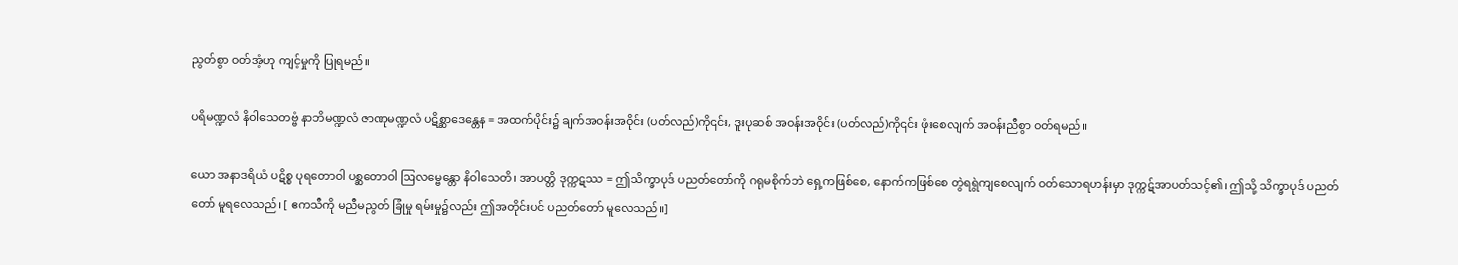ညွတ်စွာ ဝတ်အံ့ဟု ကျင့်မှုကို ပြုရမည်။

ပရိမဏ္ဍလံ နိဝါသေတဗ္ဗံ နာဘိမဏ္ဍလံ ဇာဏုမဏ္ဍလံ ပဋိစ္ဆာဒေန္တေန = အထက်ပိုင်း၌ ချက်အဝန်းအဝိုင်း (ပတ်လည်)ကို၎င်း, ဒူးပုဆစ် အဝန်းအဝိုင်း (ပတ်လည်)ကို၎င်း ဖုံးစေလျက် အဝန်းညီစွာ ဝတ်ရမည်။

ယော အနာဒရိယံ ပဋိစ္စ ပုရတောဝါ ပစ္ဆတောဝါ ဩလမ္ဗေန္တော နိဝါသေတိ၊ အာပတ္တိ ဒုက္ကဋဿ = ဤသိက္ခာပုဒ် ပညတ်တော်ကို ဂရုမစိုက်ဘဲ ရှေ့ကဖြစ်စေ, နောက်ကဖြစ်စေ တွဲရရွဲကျစေလျက် ဝတ်သောရဟန်းမှာ ဒုက္ကဋ်အာပတ်သင့်၏၊ ဤသို့ သိက္ခာပုဒ် ပညတ်တော် မူရလေသည်၊ [ ဧကသီကို မညီမညွတ် ခြုံမှု ရမ်းမှု၌လည်း ဤအတိုင်းပင် ပညတ်တော် မူလေသည်။]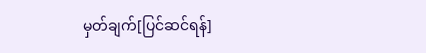မှတ်ချက်[ပြင်ဆင်ရန်]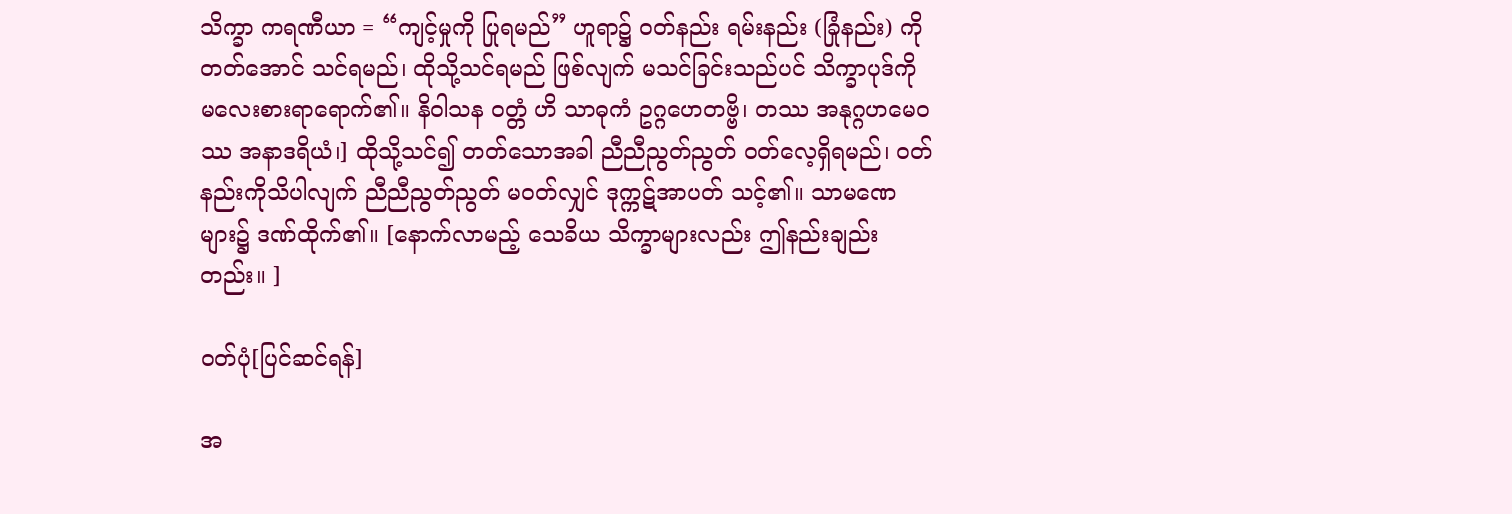သိက္ခာ ကရဏီယာ = “ကျင့်မှုကို ပြုရမည်” ဟူရာ၌ ဝတ်နည်း ရမ်းနည်း (ခြုံနည်း) ကိုတတ်အောင် သင်ရမည်၊ ထိုသို့သင်ရမည် ဖြစ်လျက် မသင်ခြင်းသည်ပင် သိက္ခာပုဒ်ကို မလေးစားရာရောက်၏။ နိဝါသန ဝတ္တံ ဟိ သာဓုကံ ဥဂ္ဂဟေတဗ္ဗိ၊ တဿ အနုဂ္ဂဟမေဝဿ အနာဒရိယံ၊] ထိုသို့သင်၍ တတ်သောအခါ ညီညီညွတ်ညွတ် ဝတ်လေ့ရှိရမည်၊ ဝတ်နည်းကိုသိပါလျက် ညီညီညွတ်ညွတ် မဝတ်လျှင် ဒုက္ကဋ်အာပတ် သင့်၏။ သာမဏေများ၌ ဒဏ်ထိုက်၏။ [နောက်လာမည့် သေခိယ သိက္ခာများလည်း ဤနည်းချည်းတည်း။ ]

ဝတ်ပုံ[ပြင်ဆင်ရန်]

အ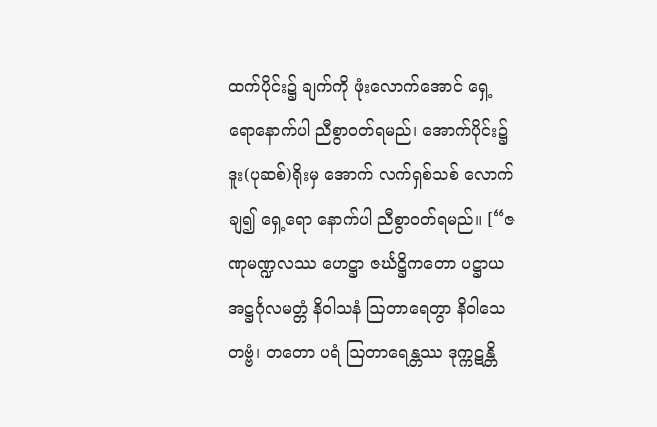ထက်ပိုင်း၌ ချက်ကို ဖုံးလောက်အောင် ရှေ့ရောနောက်ပါ ညီစွာဝတ်ရမည်၊ အောက်ပိုင်း၌ ဒူး(ပုဆစ်)ရိုးမှ အောက် လက်ရှစ်သစ် လောက်ချ၍ ရှေ့ရော နောက်ပါ ညီစွာဝတ်ရမည်။ [“ဇဏုမဏ္ဍလဿ ဟေဋ္ဌာ ဇင်္ဃဋ္ဌိကတော ပဋ္ဌာယ အဋ္ဌင်္ဂုလမတ္တံ နိဝါသနံ ဩတာရေတွာ နိဝါသေတဗ္ဗံ၊ တတော ပရံ ဩတာရေန္တဿ ဒုက္ကဋန္တိ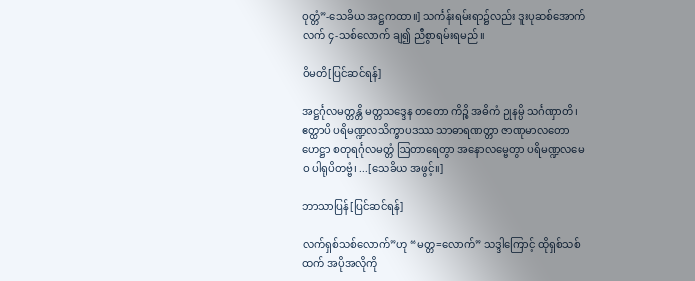ဝုတ္တံ”-သေခိယ အဋ္ဌကထာ။] သင်္ကန်းရမ်းရာ၌လည်း ဒူးပုဆစ်အောက် လက် ၄-သစ်လောက် ချ၍ ညီစွာရမ်းရမည်။

ဝိမတိ[ပြင်ဆင်ရန်]

အဋ္ဌင်္ဂုလမတ္တန္တိ မတ္တသဒ္ဒေန တတော ကိဉ္စိ အဓိကံ ဉုနမ္ပိ သင်္ဂဏှာတိ၊ ဧတ္ထာပိ ပရိမဏ္ဍလသိက္ခာပဒဿ သာဓာရဏတ္တာ ဇာဏုမာလတော ဟေဋ္ဌာ စတုရင်္ဂုလမတ္တံ ဩတာရေတွာ အနောလမ္ဗေတွာ ပရိမဏ္ဍလမေဝ ပါရုပိတဗ္ဗံ၊ ...[သေခိယ အဖွင့်။]

ဘာသာပြန်[ပြင်ဆင်ရန်]

လက်ရှစ်သစ်လောက်”ဟု “မတ္တ=လောက်” သဒ္ဒါကြောင့် ထိုရှစ်သစ်ထက် အပိုအလိုကို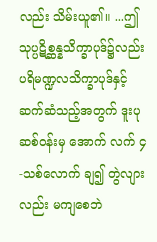လည်း သိမ်းယူ၏။ ...ဤသုပ္ပဋိစ္ဆန္နသိက္ခာပုဒ်၌လည်း ပရိမဏ္ဍလသိက္ခာပုဒ်နှင့် ဆက်ဆံသည့်အတွက် ဒူးပုဆစ်ဝန်းမှ အောက် လက် ၄-သစ်လောက် ချ၍ တွဲလျားလည်း မကျစေဘဲ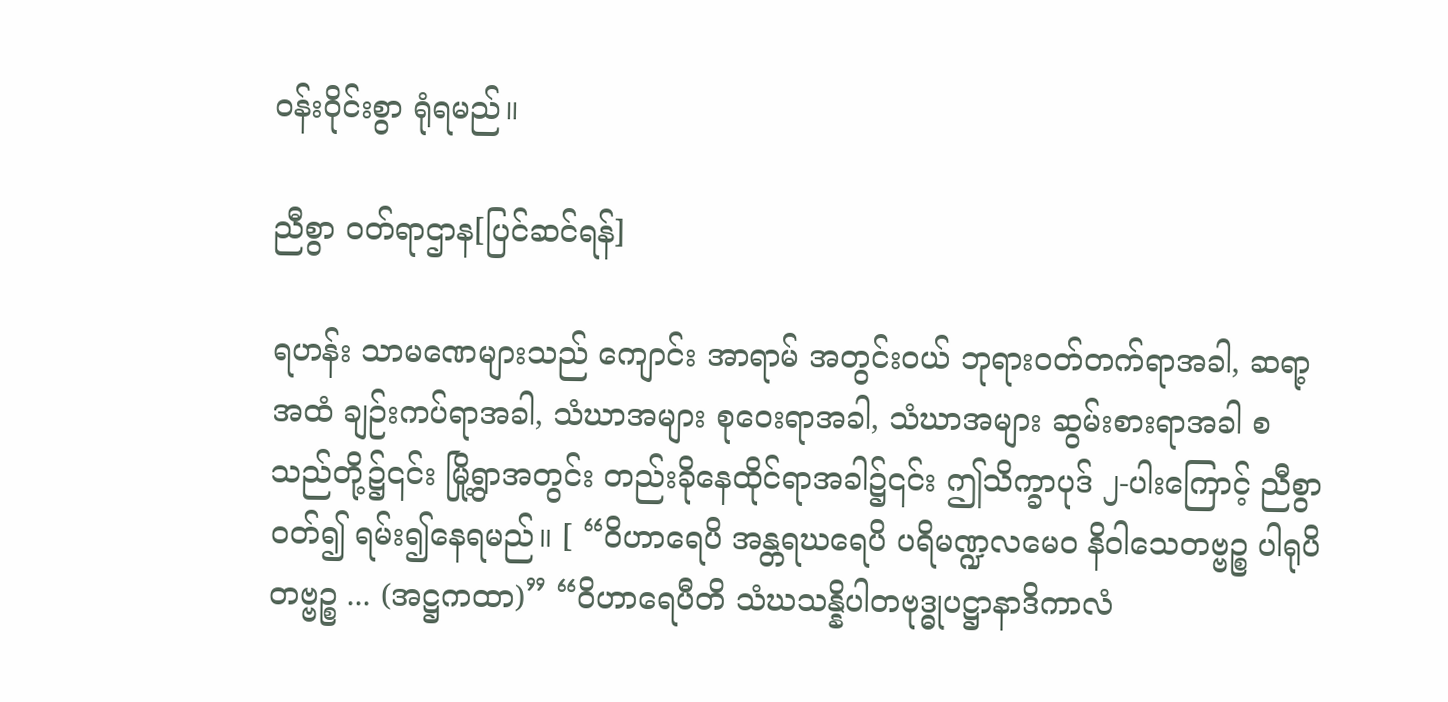ဝန်းဝိုင်းစွာ ရုံရမည်။

ညီစွာ ဝတ်ရာဌာန[ပြင်ဆင်ရန်]

ရဟန်း သာမဏေများသည် ကျောင်း အာရာမ် အတွင်းဝယ် ဘုရားဝတ်တက်ရာအခါ, ဆရာ့အထံ ချဉ်းကပ်ရာအခါ, သံဃာအများ စုဝေးရာအခါ, သံဃာအများ ဆွမ်းစားရာအခါ စသည်တို့၌၎င်း မြို့ရွာအတွင်း တည်းခိုနေထိုင်ရာအခါ၌၎င်း ဤသိက္ခာပုဒ် ၂-ပါးကြောင့် ညီစွာဝတ်၍ ရမ်း၍နေရမည်။ [ “ဝိဟာရေပိ အန္တရဃရေပိ ပရိမဏ္ဍလမေဝ နိဝါသေတဗ္ဗဉ္စ ပါရုပိတဗ္ဗဉ္စ ... (အဋ္ဌကထာ)” “ဝိဟာရေပီတိ သံဃသန္နိပါတဗုဒ္ဓုပဋ္ဌာနာဒိကာလံ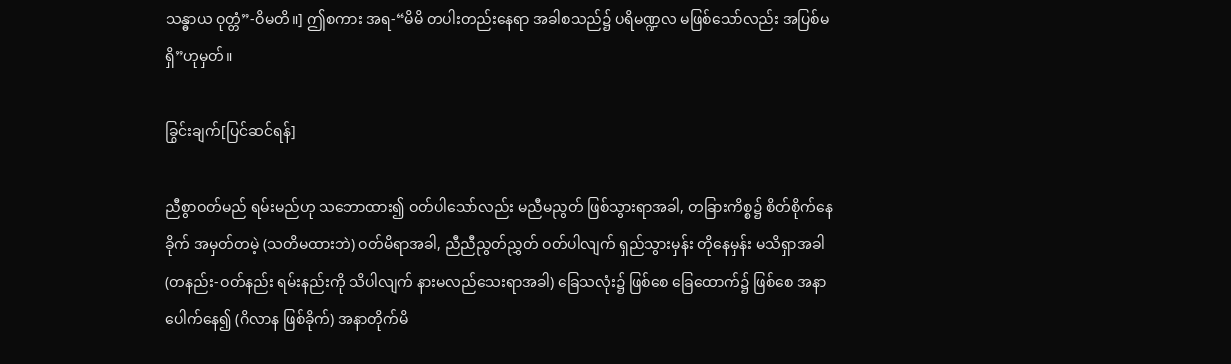သန္ဓာယ ဝုတ္တံ”-ဝိမတိ။] ဤစကား အရ-“မိမိ တပါးတည်းနေရာ အခါစသည်၌ ပရိမဏ္ဍလ မဖြစ်သော်လည်း အပြစ်မရှိ”ဟုမှတ်။

ခြွင်းချက်[ပြင်ဆင်ရန်]

ညီစွာဝတ်မည် ရမ်းမည်ဟု သဘောထား၍ ဝတ်ပါသော်လည်း မညီမညွတ် ဖြစ်သွားရာအခါ, တခြားကိစ္စ၌ စိတ်စိုက်နေခိုက် အမှတ်တမဲ့ (သတိမထားဘဲ) ဝတ်မိရာအခါ, ညီညီညွတ်ညွှတ် ဝတ်ပါလျက် ရှည်သွားမှန်း တိုနေမှန်း မသိရှာအခါ (တနည်း-ဝတ်နည်း ရမ်းနည်းကို သိပါလျက် နားမလည်သေးရာအခါ) ခြေသလုံး၌ ဖြစ်စေ ခြေထောက်၌ ဖြစ်စေ အနာပေါက်နေ၍ (ဂိလာန ဖြစ်ခိုက်) အနာတိုက်မိ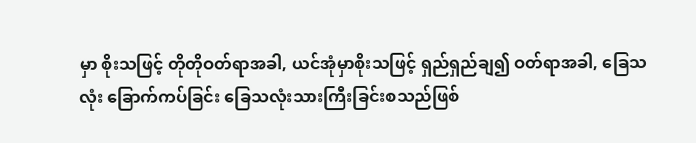မှာ စိုးသဖြင့် တိုတိုဝတ်ရာအခါ, ယင်အုံမှာစိုးသဖြင့် ရှည်ရှည်ချ၍ ဝတ်ရာအခါ, ခြေသလုံး ခြောက်ကပ်ခြင်း ခြေသလုံးသားကြီးခြင်းစသည်ဖြစ်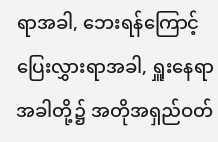ရာအခါ, ဘေးရန်ကြောင့် ပြေးလွှားရာအခါ, ရှူးနေရာအခါတို့၌ အတိုအရှည်ဝတ်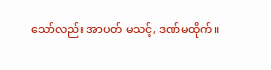သော်လည်း အာပတ် မသင့်, ဒဏ်မထိုက်။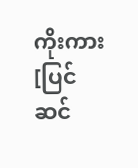ကိုးကား[ပြင်ဆင်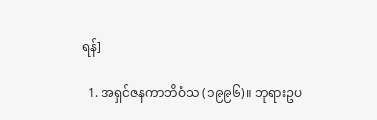ရန်]

  1. အရှင်ဇနကာဘိဝံသ (၁၉၉၆)။ ဘုရားဥပ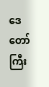ဒေတော်ကြီး